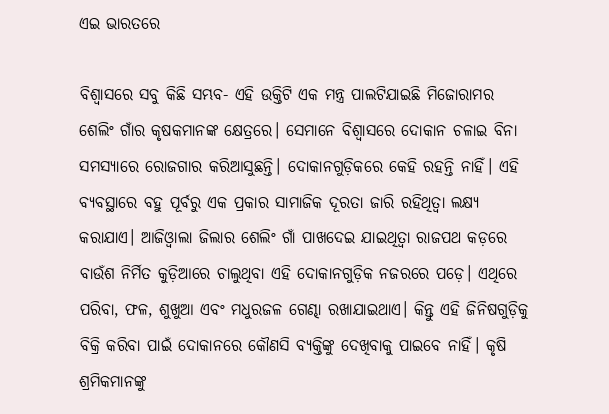ଏଇ ଭାରତରେ

ବିଶ୍ୱାସରେ ସବୁ କିଛି ସମ୍ଭବ- ଏହି ଉକ୍ତିଟି ଏକ ମନ୍ତ୍ର ପାଲଟିଯାଇଛି ମିଜୋରାମର ଶେଲିଂ ଗାଁର କୃଷକମାନଙ୍କ କ୍ଷେତ୍ରରେ। ସେମାନେ ବିଶ୍ୱାସରେ ଦୋକାନ ଚଳାଇ ବିନା ସମସ୍ୟାରେ ରୋଜଗାର କରିଆସୁଛନ୍ତି। ଦୋକାନଗୁଡ଼ିକରେ କେହି ରହନ୍ତି ନାହିଁ। ଏହି ବ୍ୟବସ୍ଥାରେ ବହୁ ପୂର୍ବରୁ ଏକ ପ୍ରକାର ସାମାଜିକ ଦୂରତା ଜାରି ରହିଥିତ୍ବା ଲକ୍ଷ୍ୟ କରାଯାଏ। ଆଜିଓ୍ବାଲା ଜିଲାର ଶେଲିଂ ଗାଁ ପାଖଦେଇ ଯାଇଥିତ୍ବା ରାଜପଥ କଡ଼ରେ ବାଉଁଶ ନିର୍ମିତ କୁଡ଼ିଆରେ ଚାଲୁଥିବା ଏହି ଦୋକାନଗୁଡ଼ିକ ନଜରରେ ପଡ଼େ। ଏଥିରେ ପରିବା, ଫଳ, ଶୁଖୁଆ ଏବଂ ମଧୁରଜଳ ଗେଣ୍ଢା ରଖାଯାଇଥାଏ। କିନ୍ତୁ ଏହି ଜିନିଷଗୁଡ଼ିକୁ ବିକ୍ରି କରିବା ପାଇଁ ଦୋକାନରେ କୌଣସି ବ୍ୟକ୍ତିଙ୍କୁ ଦେଖିବାକୁ ପାଇବେ ନାହିଁ। କୃଷି ଶ୍ରମିକମାନଙ୍କୁ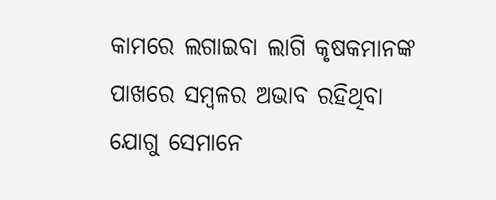କାମରେ ଲଗାଇବା ଲାଗି କୃଷକମାନଙ୍କ ପାଖରେ ସମ୍ବଳର ଅଭାବ ରହିଥିବା ଯୋଗୁ ସେମାନେ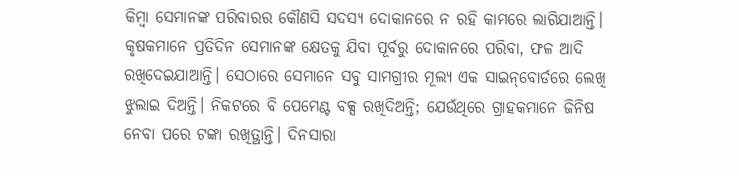କିମ୍ବା ସେମାନଙ୍କ ପରିବାରର କୌଣସି ସଦସ୍ୟ ଦୋକାନରେ ନ ରହି କାମରେ ଲାଗିଯାଆନ୍ତି। କୃଷକମାନେ ପ୍ରତିଦିନ ସେମାନଙ୍କ କ୍ଷେତକୁ ଯିବା ପୂର୍ବରୁ ଦୋକାନରେ ପରିବା, ଫଳ ଆଦି ରଖିଦେଇଯାଆନ୍ତି। ସେଠାରେ ସେମାନେ ସବୁ ସାମଗ୍ରୀର ମୂଲ୍ୟ ଏକ ସାଇନ୍‌ବୋର୍ଡରେ ଲେଖି ଝୁଲାଇ ଦିଅନ୍ତି। ନିକଟରେ ବି ପେମେଣ୍ଟ ବକ୍ସ ରଖିଦିଅନ୍ତି; ଯେଉଁଥିରେ ଗ୍ରାହକମାନେ ଜିନିଷ ନେବା ପରେ ଟଙ୍କା ରଖିତ୍ଥାନ୍ତି। ଦିନସାରା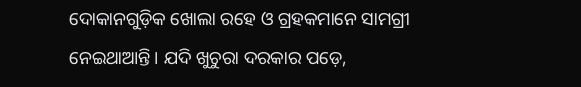ଦୋକାନଗୁଡ଼ିକ ଖୋଲା ରହେ ଓ ଗ୍ରହକମାନେ ସାମଗ୍ରୀ ନେଇଥାଆନ୍ତି। ଯଦି ଖୁଚୁରା ଦରକାର ପଡ଼େ,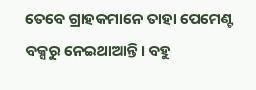ତେବେ ଗ୍ରାହକମାନେ ତାହା ପେମେଣ୍ଟ ବକ୍ସରୁ ନେଇଥାଆନ୍ତି। ବହୁ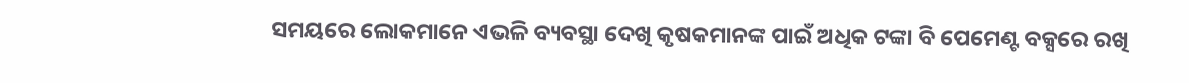ସମୟରେ ଲୋକମାନେ ଏଭଳି ବ୍ୟବସ୍ଥା ଦେଖି କୃଷକମାନଙ୍କ ପାଇଁ ଅଧିକ ଟଙ୍କା ବି ପେମେଣ୍ଟ ବକ୍ସରେ ରଖି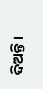ଦିଅନ୍ତି।